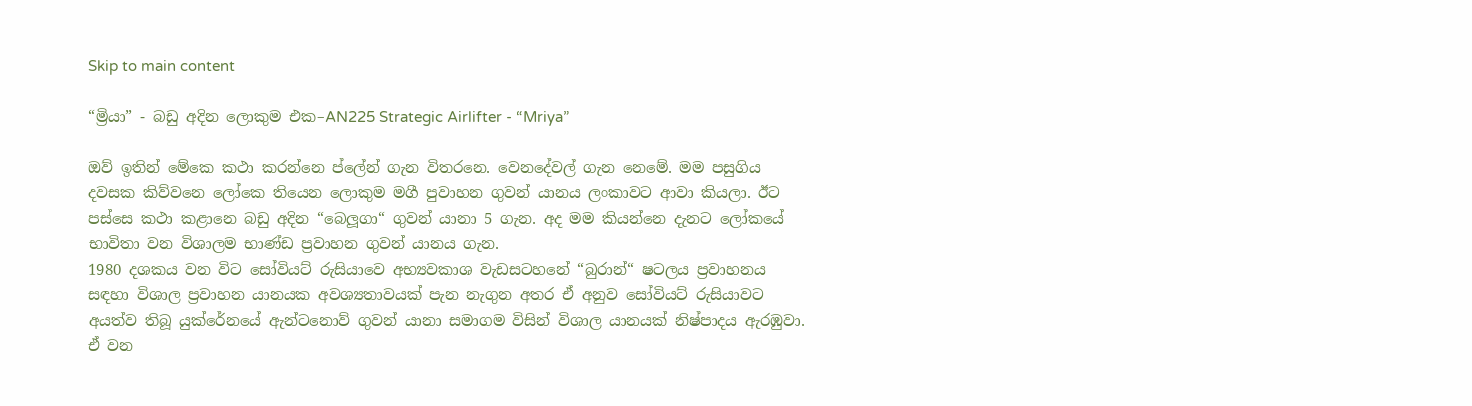Skip to main content

“ම්‍රියා” - බඩු අදින ලොකුම එක–AN225 Strategic Airlifter - “Mriya”

ඔව් ඉතින් මේකෙ කථා කරන්නෙ ප්ලේන් ගැන විතරනෙ. වෙනදේවල් ගැන නෙමේ. මම පසුගිය දවසක කිව්වනෙ ලෝකෙ තියෙන ලොකුම මගී පුවාහන ගුවන් යානය ලංකාවට ආවා කියලා. ඊට පස්සෙ කථා කළානෙ බඩු අදින “බෙලූගා“ ගුවන් යානා 5 ගැන. අද මම කියන්නෙ දැනට ලෝකයේ භාවිතා වන විශාලම භාණ්ඩ ප්‍රවාහන ගුවන් යානය ගැන.
1980 දශකය වන විට සෝවියට් රුසියාවෙ අභ්‍යවකාශ වැඩසටහනේ “බුරාන්“ ෂටලය ප්‍රවාහනය සඳහා විශාල ප්‍රවාහන යානයක අවශ්‍යතාවයක් පැන නැගුන අතර ඒ අනුව සෝවියට් රුසියාවට අයත්ව තිබූ යුක්රේනයේ ඇන්ටනොව් ගුවන් යානා සමාගම විසින් විශාල යානයක් නිෂ්පාදය ඇරඹුවා. ඒ වන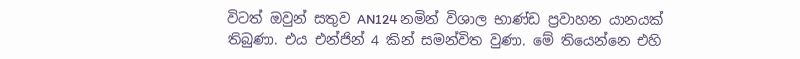විටත් ඔවුන් සතුව AN124 නමින් විශාල භාණ්ඩ ප්‍රවාහන යානයක් තිබුණා. එය එන්ජින් 4 කින් සමන්විත වුණා. මේ තියෙන්නෙ එහි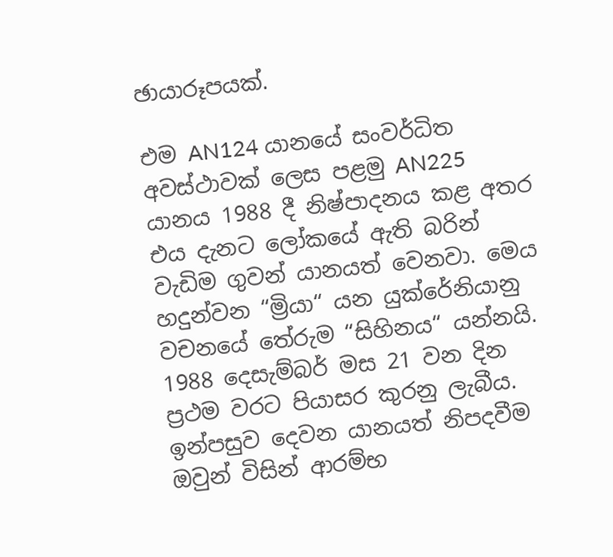ඡායාරූපයක්.

එම AN124 යානයේ සංවර්ධිත අවස්ථාවක් ලෙස පළමු AN225 යානය 1988 දී නිෂ්පාදනය කළ අතර එය දැනට ලෝකයේ ඇති බරින් වැඩිම ගුවන් යානයත් වෙනවා. මෙය හදුන්වන “ම්‍රියා“ යන යුක්රේනියානු වචනයේ තේරුම “සිහිනය“ යන්නයි. 1988 දෙසැම්බර් මස 21 වන දින ප්‍රථම වරට පියාසර කුරනු ලැබීය. ඉන්පසුව දෙවන යානයත් නිපදවීම ඔවුන් විසින් ආරම්භ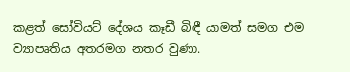කළත් සෝවියට් දේශය කෑඩී බිඳී යාමත් සමග එම ව්‍යාපෘතිය අතරමග නතර වුණා.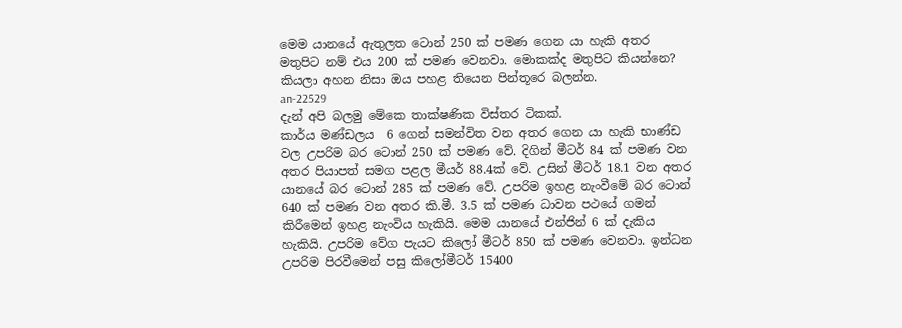මෙම යානයේ ඇතුලත ටොන් 250 ක් පමණ ගෙන යා හැකි අතර මතුපිට නම් එය 200 ක් පමණ වෙනවා. මොකක්ද මතුපිට කියන්නෙ? කියලා අහන නිසා ඔය පහළ තියෙන පින්තූරෙ බලන්න.
an-22529
දැන් අපි බලමු මේකෙ තාක්ෂණික විස්තර ටිකක්.
කාර්ය මණ්ඩලය  6 ගෙන් සමන්විත වන අතර ගෙන යා හැකි භාණ්ඩ වල උපරිම බර ටොන් 250 ක් පමණ වේ. දිගින් මීටර් 84 ක් පමණ වන අතර පියාපත් සමග පළල මීයර් 88.4ක් වේ. උසින් මීටර් 18.1 වන අතර යානයේ බර ටොන් 285 ක් පමණ වේ. උපරිම ඉහළ නැංවීමේ බර ටොන් 640 ක් පමණ වන අතර කි.මී. 3.5 ක් පමණ ධාවන පථයේ ගමන් කිරීමෙන් ඉහළ නැංවිය හැකියි. මෙම යානයේ එන්ජින් 6 ක් දැකිය හැකියි. උපරිම වේග පැයට කිලෝ මීටර් 850 ක් පමණ වෙනවා. ඉන්ධන උපරිම පිරවීමෙන් පසු කිලෝමීටර් 15400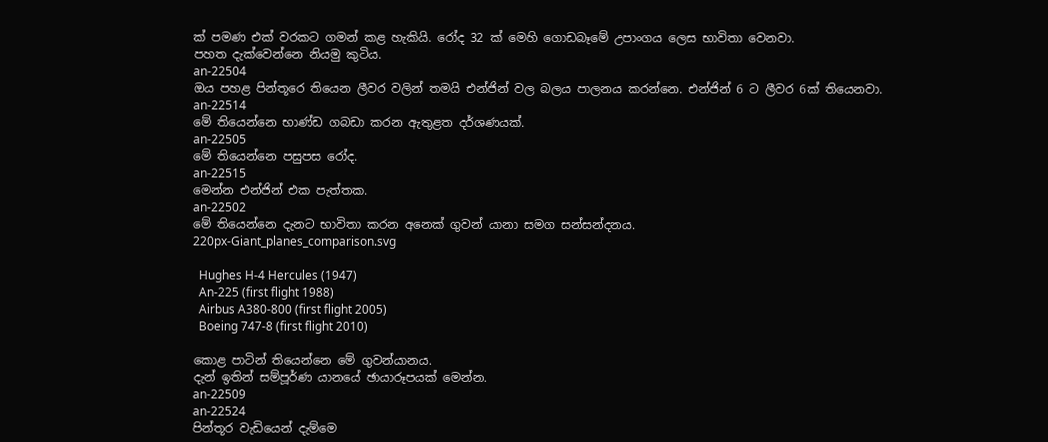ක් පමණ එක් වරකට ගමන් කළ හැකියි. රෝද 32 ක් මෙහි ගොඩබෑමේ උපාංගය ලෙස භාවිතා වෙනවා.
පහත දැක්වෙන්නෙ නියමු කුටිය.
an-22504
ඔය පහළ පින්තූරෙ තියෙන ලීවර වලින් තමයි එන්ජින් වල බලය පාලනය කරන්නෙ. එන්ජින් 6 ට ලීවර 6ක් තියෙනවා.
an-22514
මේ තියෙන්නෙ භාණ්ඩ ගබඩා කරන ඇතුළත දර්ශණයක්.
an-22505
මේ තියෙන්නෙ පසුපස රෝද.
an-22515
මෙන්න එන්ජින් එක පැත්තක.
an-22502
මේ තියෙන්නෙ දැනට භාවිතා කරන අනෙක් ගුවන් යානා සමග සන්සන්දනය.
220px-Giant_planes_comparison.svg

  Hughes H-4 Hercules (1947)
  An-225 (first flight 1988)
  Airbus A380-800 (first flight 2005)
  Boeing 747-8 (first flight 2010)

කොළ පාටින් තියෙන්නෙ මේ ගුවන්යානය.
දැන් ඉතින් සම්පූර්ණ යානයේ ඡායාරූපයක් මෙන්න.
an-22509
an-22524
පින්තූර වැඩියෙන් දැම්මෙ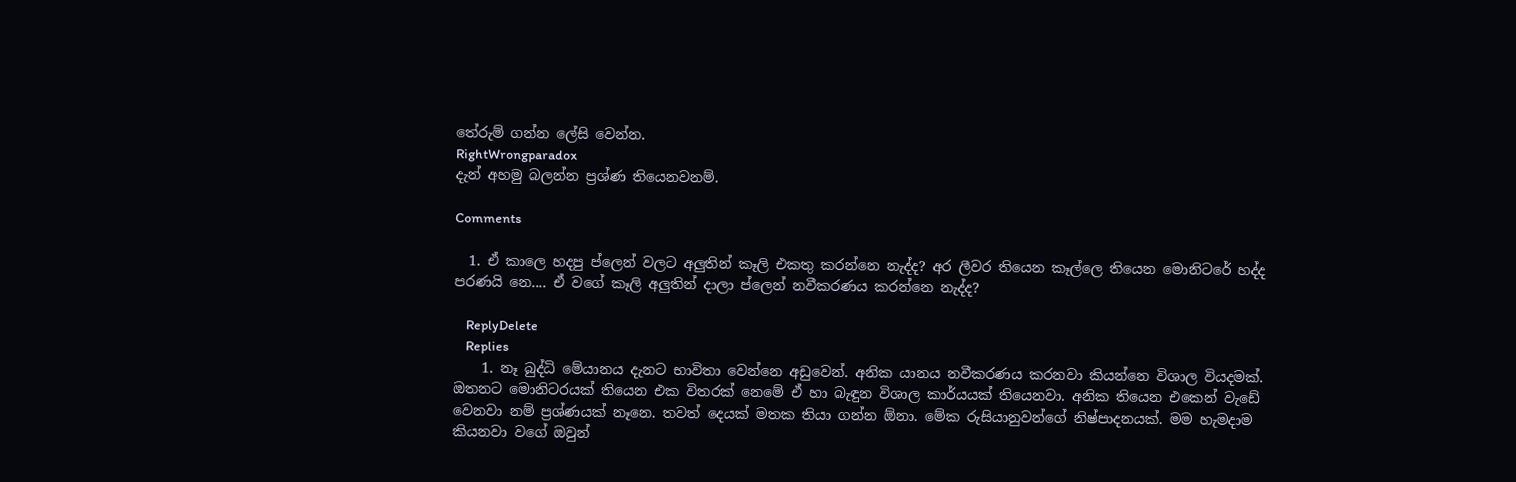තේරුම් ගන්න ලේසි වෙන්න.
RightWrongparadox
දැන් අහමු බලන්න ප්‍රශ්ණ තියෙනවනම්.

Comments

  1. ඒ කාලෙ හදපු ප්ලෙන් වලට අලුතින් කෑලි එකතු කරන්නෙ නැද්ද? අර ලීවර තියෙන කෑල්ලෙ තියෙන මොනිටරේ හද්ද පරණයි නෙ.... ඒ වගේ කෑලි අලුතින් දාලා ප්ලෙන් නවීකරණය කරන්නෙ නැද්ද?

    ReplyDelete
    Replies
    1. නෑ බුද්ධි මේයානය දැනට භාවිතා වෙන්නෙ අඩුවෙන්. අනික යානය නවීකරණය කරනවා කියන්නෙ විශාල වියදමක්. ඔතනට මොනිටරයක් තියෙන එක විතරක් නෙමේ ඒ හා බැඳුන විශාල කාර්යයක් තියෙනවා. අනික තියෙන එකෙන් වැඩේ වෙනවා නම් ප්‍රශ්ණයක් නෑනෙ. තවත් දෙයක් මතක තියා ගන්න ඕනා. මේක රුසියානුවන්ගේ නිෂ්පාදනයක්. මම හැමදාම කියනවා වගේ ඔවුන්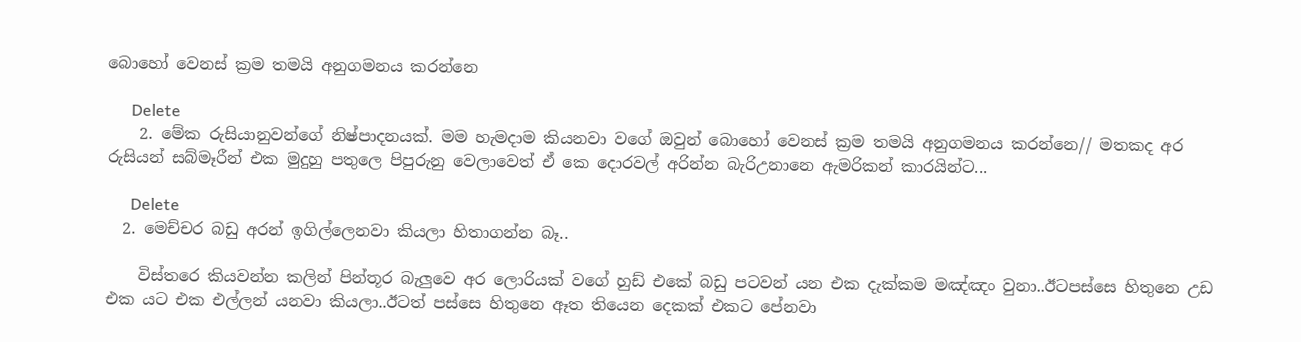බොහෝ වෙනස් ක්‍රම තමයි අනුගමනය කරන්නෙ

      Delete
    2. මේක රුසියානුවන්ගේ නිෂ්පාදනයක්. මම හැමදාම කියනවා වගේ ඔවුන් බොහෝ වෙනස් ක්‍රම තමයි අනුගමනය කරන්නෙ// මතකද අර රුසියන් සබ්මෑරීන් එක මුදුහු පතුලෙ පිපුරුනු වෙලාවෙත් ඒ කෙ දොරවල් අරින්න බැරිඋනානෙ ඇමරිකන් කාරයින්ට...

      Delete
  2. මෙච්චර බඩු අරන් ඉගිල්ලෙනවා කියලා හිතාගන්න බෑ..

    විස්තරෙ කියවන්න කලින් පින්තූර බැලුවෙ අර ලොරියක් වගේ හුඩ් එකේ බඩු පටවන් යන එක දැක්කම මඤ්ඤං වුනා..ඊටපස්සෙ හිතුනෙ උඩ එක යට එක එල්ලන් යනවා කියලා..ඊටත් පස්සෙ හිතුනෙ ඈත තියෙන දෙකක් එකට පේනවා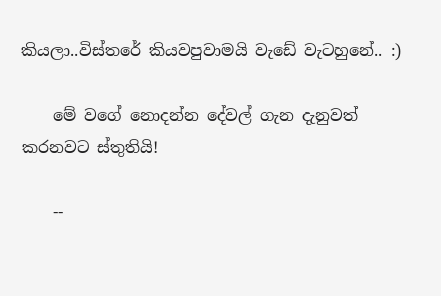කියලා..විස්තරේ කියවපුවාමයි වැඩේ වැටහුනේ.. :)

    මේ වගේ නොදන්න දේවල් ගැන දැනුවත් කරනවට ස්තුතියි!

    --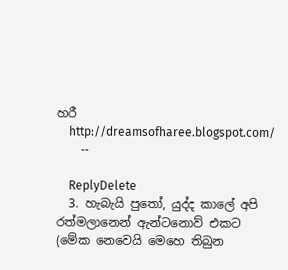හරී
    http://dreamsofharee.blogspot.com/
    --

    ReplyDelete
  3. හැබැයි පුතෝ, යුද්ද කාලේ අපි රත්මලානෙන් ඇන්ටනොව් එකට (මේක නෙවෙයි මෙහෙ තිබුන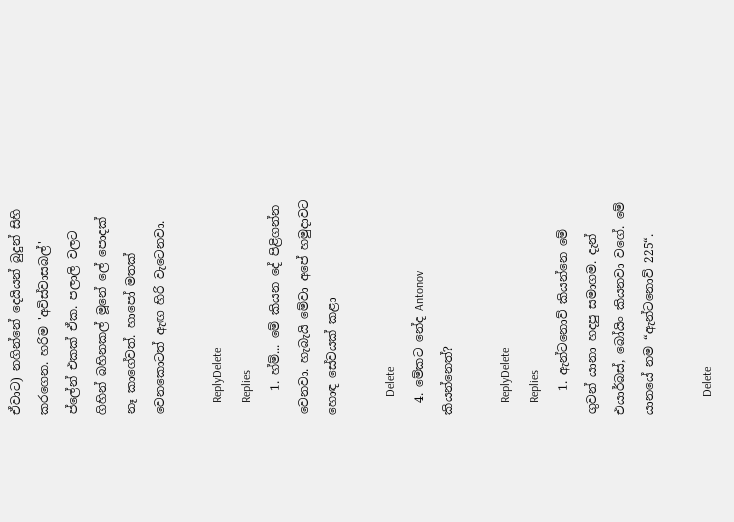ඒවාට) නගින්නේ දෙයියන් බුදුන් සිහි කරගෙන. හරිම 'අවිස්වාසබල්' ප්ලේන් එකක් ඒක. පලාලි වලට ගිහින් බහිනකල් මූනේ ලේ පොදක් නෑ කාගේවත්. හාපෝ මතක් වෙනකොටත් ඇඟ හිරි වැටෙනවා.

    ReplyDelete
    Replies
    1. හ්ම්... මේ කියන දේ පිළිගන්න වෙනවා. හැබැයි මේවා අපේ හමුදාවට හොඳ සේවයක් කළා

      Delete
  4. මේකට නේද Antonov කියන්නෙත්?

    ReplyDelete
    Replies
    1. ඇන්ටනොව් කියන්නෙ මේ ගුවන් යානා හදපු සමාගම. දැන් එයාර්බස්, බෝයිං කියනවා වගේ. මේ යානයේ නම “ඇන්ටනොව් 225“.

      Delete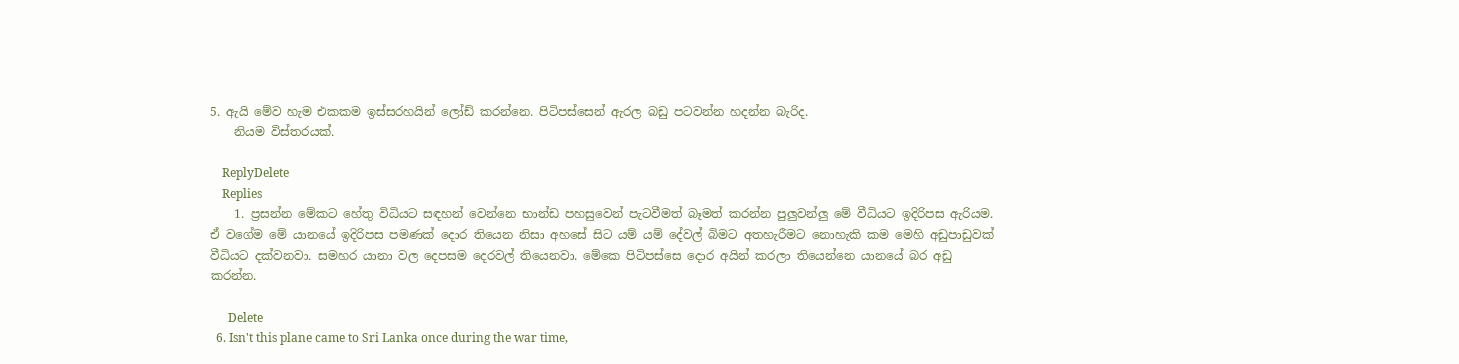5. ඇයි මේව හැම එකකම ඉස්සරහයින් ලෝඩ් කරන්නෙ. පිටිපස්සෙන් ඇරල බඩු පටවන්න හදන්න බැරිද.
    නියම විස්තරයක්.

    ReplyDelete
    Replies
    1. ප්‍රසන්න මේකට හේතු විධියට සඳහන් වෙන්නෙ භාන්ඩ පහසුවෙන් පැටවීමත් බෑමත් කරන්න පුලුවන්ලු මේ වීධියට ඉදිරිපස ඇරියම. ඒ වගේම මේ යානයේ ඉදිරිපස පමණක් දොර තියෙන නිසා අහසේ සිට යම් යම් දේවල් බිමට අතහැරීමට නොහැකි කම මෙහි අඩුපාඩුවක් වීධියට දක්වනවා. සමහර යානා වල දෙපසම දෙරවල් තියෙනවා. මේකෙ පිටිපස්සෙ දොර අයින් කරලා තියෙන්නෙ යානයේ බර අඩු කරන්න.

      Delete
  6. Isn't this plane came to Sri Lanka once during the war time,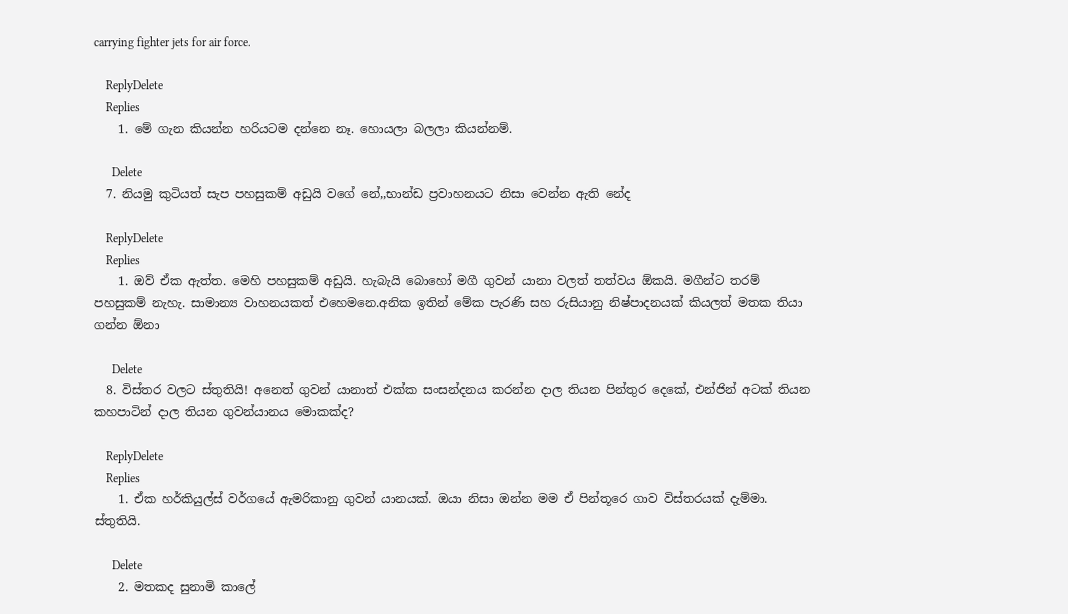carrying fighter jets for air force.

    ReplyDelete
    Replies
    1. මේ ගැන කියන්න හරියටම දන්නෙ නෑ. හොයලා බලලා කියන්නම්.

      Delete
  7. නියමු කුටියත් සැප පහසුකම් අඩුයි වගේ නේ,,භාන්ඩ ප්‍රවාහනයට නිසා වෙන්න ඇති නේද

    ReplyDelete
    Replies
    1. ඔව් ඒක ඇත්ත. මෙහි පහසුකම් අඩුයි. හැබැයි බොහෝ මගී ගුවන් යානා වලත් තත්වය ඕකයි. මගීන්ට තරම් පහසුකම් නැහැ. සාමාන්‍ය වාහනයකත් එහෙමනෙ.අනික ඉතින් මේක පැරණි සහ රුසියානු නිෂ්පාදනයක් කියලත් මතක තියා ගන්න ඕනා

      Delete
  8. විස්තර වලට ස්තුතියි! අනෙත් ගුවන් යානාත් එක්ක සංසන්දනය කරන්න දාල තියන පින්තුර දෙකේ, එන්ජින් අටක් තියන කහපාටින් දාල තියන ගුවන්යානය මොකක්ද?

    ReplyDelete
    Replies
    1. ඒක හර්කියුල්ස් වර්ගයේ ඇමරිකානු ගුවන් යානයක්. ඔයා නිසා ඔන්න මම ඒ පින්තූරෙ ගාව විස්තරයක් දැම්මා. ස්තුතියි.

      Delete
    2. මතකද සුනාමි කාලේ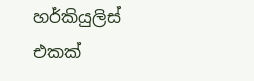හර්කියුලිස් එකක්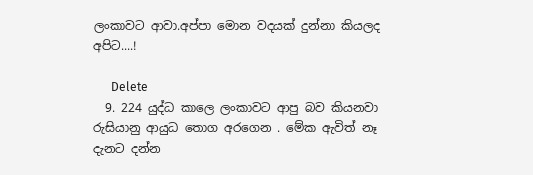ලංකාවට ආවා.අප්පා මොන වදයක් දුන්නා කියලද අපිට....!

      Delete
  9. 224 යුද්ධ කාලෙ ලංකාවට ආපු බව කියනවා රුසියානු ආයුධ තොග අරගෙන . මේක ඇවිත් නෑ දැනට දන්න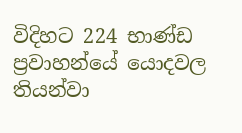විදිහට 224 භාණ්ඩ ප්‍රවාහන්යේ යොදවල තියන්වා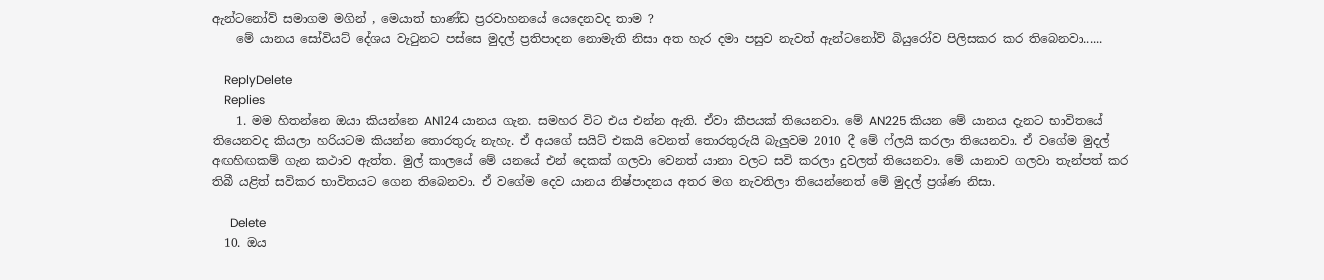ඇන්ටනෝව් සමාගම මගින් , මෙයාත් භාණ්ඩ ප්‍රරවාහනයේ යෙදෙනවද තාම ?
    මේ යානය සෝවියට් දේශය වැටුනට පස්සෙ මුදල් ප්‍රතිපාදන නොමැති නිසා අත හැර දමා පසුව නැවත් ඇන්ටනෝව් බියුරෝව පිලිසකර කර තිබෙනවා......

    ReplyDelete
    Replies
    1. මම හිතන්නෙ ඔයා කියන්නෙ AN124 යානය ගැන. සමහර විට එය එන්න ඇති. ඒවා කීපයක් තියෙනවා. මේ AN225 කියන මේ යානය දැනට භාවිතයේ තියෙනවද කියලා හරියටම කියන්න තොරතුරු නැහැ. ඒ අයගේ සයිට් එකයි වෙනත් තොරතුරුයි බැලුවම 2010 දී මේ ෆ්ලයි කරලා තියෙනවා. ඒ වගේම මුදල් අඟහිඟකම් ගැන කථාව ඇත්ත. මුල් කාලයේ මේ යනයේ එන් දෙකක් ගලවා වෙනත් යානා වලට සවි කරලා දුවලත් තියෙනවා. මේ යානාව ගලවා තැන්පත් කර තිබී යළිත් සවිකර භාවිතයට ගෙන තිබෙනවා. ඒ වගේම දෙව යානය නිෂ්පාදනය අතර මග නැවතිලා තියෙන්නෙත් මේ මුදල් ප්‍රශ්ණ නිසා.

      Delete
  10. ඔය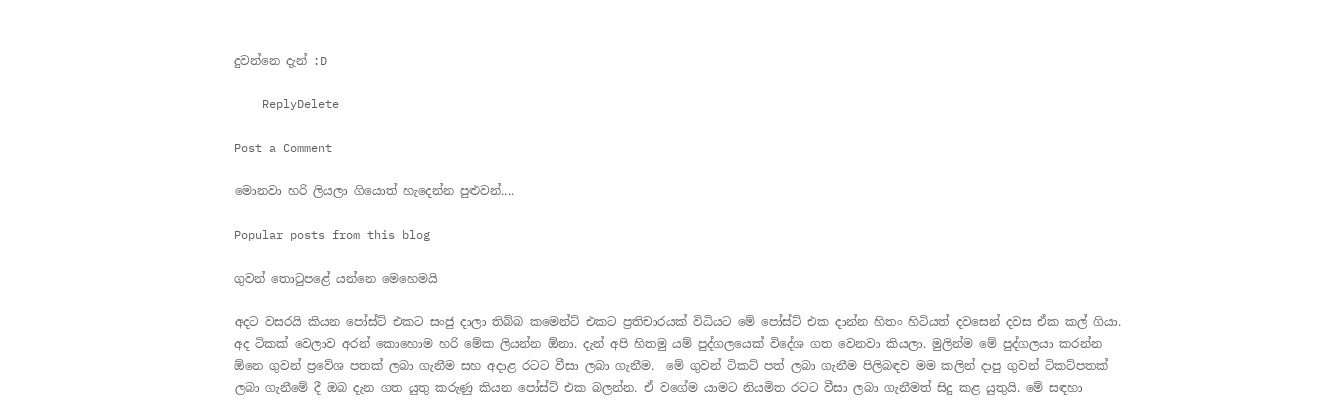දුවන්නෙ දැන් :D

    ReplyDelete

Post a Comment

මොනවා හරි ලියලා ගියොත් හැදෙන්න පුළුවන්....

Popular posts from this blog

ගුවන් තොටුපළේ යන්නෙ මෙහෙමයි

අදට වසරයි කියන‍ පෝස්ට් එකට සංජු දාලා තිබ්බ කමෙන්ට් එකට ප්‍රතිචාරයක් විධියට මේ පෝස්ට් එක දාන්න හිතං හිටියත් දවසෙන් දවස ඒක කල් ගියා. අද ටිකක් වෙලාව අරන් කොහොම හරි මේක ලියන්න ඕනා. දැන් අපි හිතමු යම් පුද්ගලයෙක් විදේශ ගත වෙනවා කියලා. මුලින්ම මේ පුද්ගලයා කරන්න ඕනෙ ගුවන් ප්‍රවේශ පතක් ලබා ගැනීම සහ අදාළ රටට වීසා ලබා ගැනීම.  මේ ගුවන් ටිකට් පත් ලබා ගැනීම පිලිබඳව මම කලින් දාපු ගුවන් ටිකට්පතක් ලබා ගැනීමේ දී ඔබ දැන ගත යුතු කරුණු කියන පෝස්ට් එක බලන්න. ඒ වගේම යාමට නියමිත රටට වීසා ලබා ගැනීමත් සිදු කළ යුතුයි. මේ සඳහා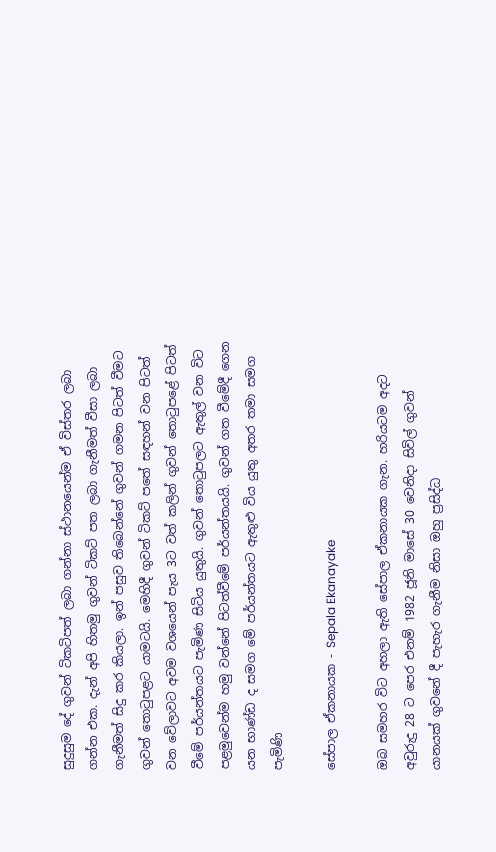සුදුසුම දේ ගුවන් ටිකටිපත් ලබා ගන්නා ස්ථානයෙන්ම ඒ විස්තර ලබා ගන්න එක. දැන් අපි හිතමු ගුවන් ටිකට් පත ලබා ගැනීමත් වීසා ලබා ගැනීමත් සිදු කර කියලා. ඉන් පසුව තිබෙන්නේ ගුවන් ගමන පිටත් වීමට ගුවන් තොටුපළට යාමටයි. මෙහිදී ගුවන් ටිකට් පතේ සඳහන් වන පිටත් වන වේලාවට අවම වශයෙන් පැය 3ට වත් කලින් ගුවන් තොටුපළේ පිටත් වීමේ පර්යන්තයට පැමිණ සිටිය යුතුයි. ගුවන් තොටුපලට ඇතුල් වන විට පළමුවෙන්ම හමු වන්නේ පිටත්වීමේ පර්යන්තයයි. ගුවන් ගත වීමේදී ගෙන යන භාණ්ඩ ද සමග මේ පර්යන්තයට ඇතුළු විය යුතු අතර තමා සමග පැමිණි

සේපාල ඒකනායක - Sepala Ekanayake

ඔබ සමහර විට අහලා ඇති සේපාල ඒකනායක ගැන. හරියටම අදට අවුරුදු 28 ට පෙර එනම් 1982 ජූනි මාසේ 30 වෙනිදා සිවිල් ගුවන් යානයක් ගුවනේ දී පැහැර ගැනීම නිසා ඔහු ප්‍රසිද්ධ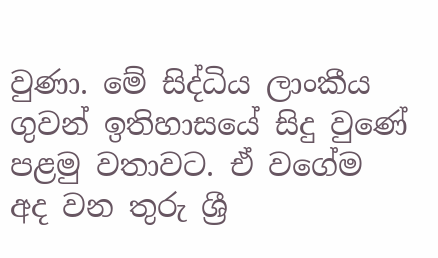වුණා. මේ සිද්ධිය ලාංකීය ගුවන් ඉතිහාසයේ සිදු වුණේ පළමු වතාවට. ඒ වගේම අද වන තුරු ශ්‍රී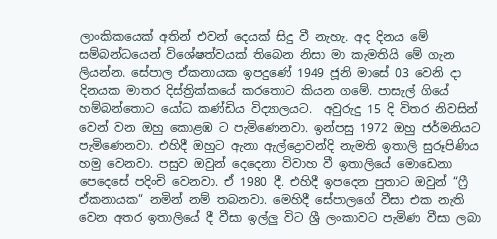ලාංකිකයෙක් අතින් එවන් දෙයක් සිදු වී නැහැ. අද දිනය මේ සම්බන්ධයෙන් විශේෂත්වයක් තිබෙන නිසා මා කැමතියි මේ ගැන ලියන්න. සේපාල ඒකනායක ඉපදුණේ 1949 ජූනි මාසේ 03 වෙනි දා දිනයක මාතර දිස්ත්‍රික්කයේ කරතොට කියන ගමේ. පාසැල් ගියේ හම්බන්තොට යෝධ කණ්ඩිය විද්‍යාලයට.  අවුරුදු 15 දි විතර නිවසින් වෙන් වන ඔහු කොළඹ ට පැමිණෙනවා. ඉන්පසු 1972 ඔහු ජර්මනියට පැමිණෙනවා. එහිදී ඔහුට ඇනා ඇල්ද්‍රොවන්දි නැමති ඉතාලි සුරූපිණිය හමු වෙනවා. පසුව ඔවුන් දෙදෙනා විවාහ වී ඉතාලියේ මොඩෙනා පෙදෙසේ පදිංචි වෙනවා. ඒ 1980 දී. එහිදී ඉපදෙන පුතාට ඔවුන් “ෆ්‍රී ඒකනායක“ නමින් නම් තබනවා. මෙහිදී සේපාලගේ වීසා එක නැති වෙන අතර ඉතාලියේ දී වීසා ඉල්ලු විට ශ්‍රී ලංකාවට පැමිණ වීසා ලබා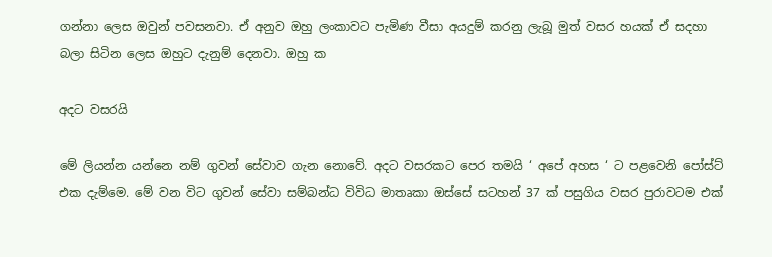ගන්නා ලෙස ඔවුන් පවසනවා. ඒ අනුව ඔහු ලංකාවට පැමිණ වීසා අයදුම් කරනු ලැබූ මුත් වසර හයක් ඒ සදහා බලා සිටින ලෙස ඔහුට දැනුම් දෙනවා. ඔහු ක

අදට වසරයි

මේ ලියන්න යන්නෙ නම් ගුවන් සේවාව ගැන නොවේ. අදට වසරකට පෙර තමයි ‘ අපේ අහස ‘ ට පළවෙනි පෝස්ට් එක දැම්මෙ. මේ වන විට ගුවන් සේවා සම්බන්ධ විවිධ මාතෘකා ඔස්සේ සටහන් 37 ක් පසුගිය වසර පුරාවටම එක්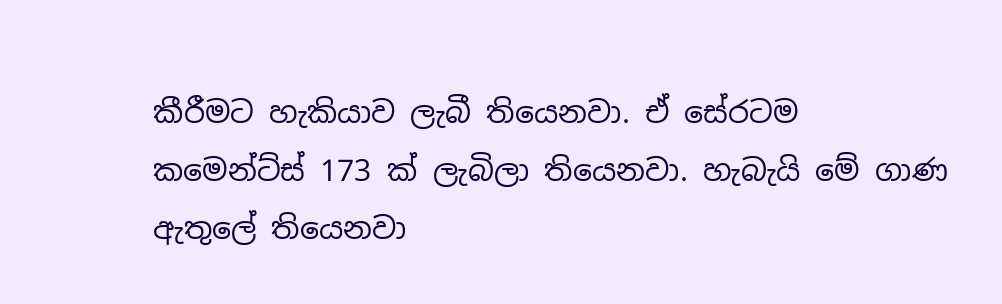කීරීමට හැකියාව ලැබී තියෙනවා. ඒ සේරටම කමෙන්ට්ස් 173 ක් ලැබිලා තියෙනවා. හැබැයි මේ ගාණ ඇතුලේ තියෙනවා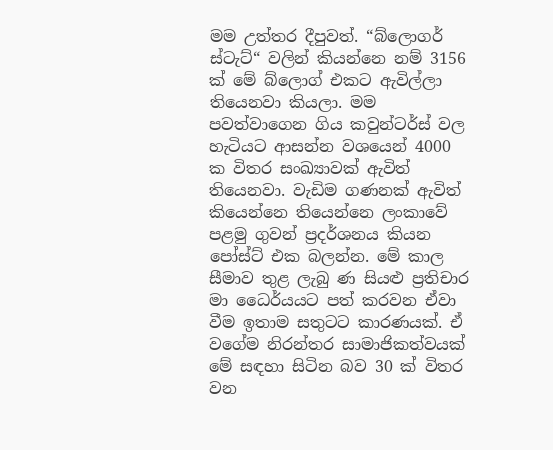මම උත්තර දීපුවත්. “බ්ලොගර් ස්ටැට්“ වලින් කියන්නෙ නම් 3156 ක් මේ බ්ලොග් එකට ඇවිල්ලා තියෙනවා කියලා. මම පවත්වාගෙන ගිය කවුන්ටර්ස් වල හැටියට ආසන්න වශයෙන් 4000 ක විතර සංඛ්‍යාවක් ඇවිත් තියෙනවා. වැඩිම ගණනක් ඇවිත් කියෙන්නෙ තියෙන්නෙ ලංකාවේ පළමු ගුවන් ප්‍රදර්ශනය කියන පෝස්ට් එක බලන්න. මේ කාල සීමාව තුළ ලැබු ණ සියළු ප්‍රතිචාර මා ධෛර්යයට පත් කරවන ඒවා වීම ඉතාම සතුටට කාරණයක්. ඒ වගේම නිරන්තර සාමාජිකත්වයක් මේ සඳහා සිටින බව 30 ක් විතර වන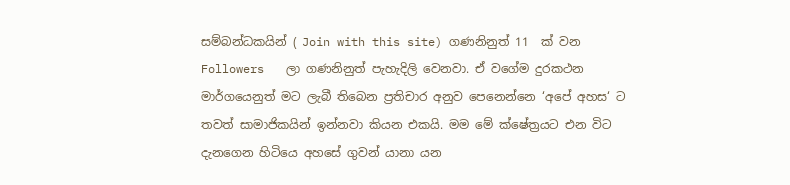සම්බන්ධකයින් ( Join with this site) ගණනිනුත් 11  ක් වන Followers   ලා ගණනිනුත් පැහැදිලි වෙනවා. ඒ වගේම දුරකථන මාර්ගයෙනුත් මට ලැබී තිබෙන ප්‍රතිචාර අනුව පෙනෙන්නෙ ‘අපේ අහස‘ ට  තවත් සාමාජිකයින් ඉන්නවා කියන එකයි. මම මේ ක්ෂේත්‍රයට එන විට දැනගෙන හිටියෙ අහසේ ගුවන් යානා යන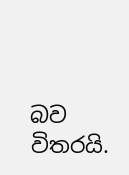බව විතරයි.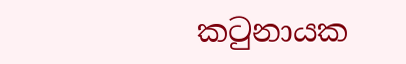කටුනායක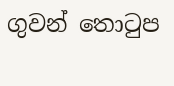ගුවන් තොටුප